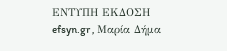ΕΝΤΥΠΗ ΕΚΔΟΣΗ efsyn.gr , Μαρία Δήμα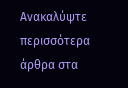Ανακαλύψτε περισσότερα άρθρα στα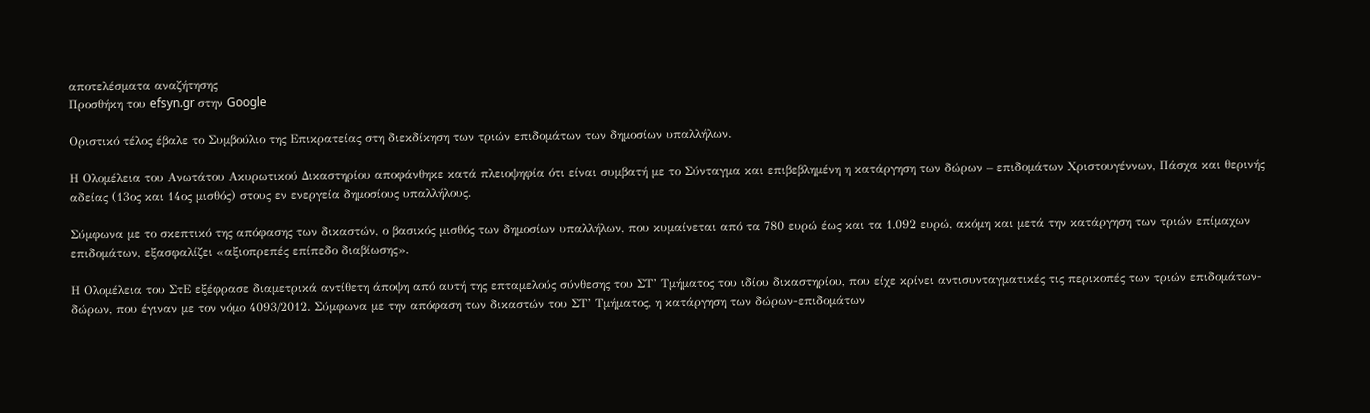αποτελέσματα αναζήτησης
Προσθήκη του efsyn.gr στην Google

Οριστικό τέλος έβαλε το Συμβούλιο της Επικρατείας στη διεκδίκηση των τριών επιδομάτων των δημοσίων υπαλλήλων.

Η Ολομέλεια του Ανωτάτου Ακυρωτικού Δικαστηρίου αποφάνθηκε κατά πλειοψηφία ότι είναι συμβατή με το Σύνταγμα και επιβεβλημένη η κατάργηση των δώρων – επιδομάτων Χριστουγέννων, Πάσχα και θερινής αδείας (13ος και 14ος μισθός) στους εν ενεργεία δημοσίους υπαλλήλους.

Σύμφωνα με το σκεπτικό της απόφασης των δικαστών, ο βασικός μισθός των δημοσίων υπαλλήλων, που κυμαίνεται από τα 780 ευρώ έως και τα 1.092 ευρώ, ακόμη και μετά την κατάργηση των τριών επίμαχων επιδομάτων, εξασφαλίζει «αξιοπρεπές επίπεδο διαβίωσης».

Η Ολομέλεια του ΣτΕ εξέφρασε διαμετρικά αντίθετη άποψη από αυτή της επταμελούς σύνθεσης του ΣΤ’ Τμήματος του ιδίου δικαστηρίου, που είχε κρίνει αντισυνταγματικές τις περικοπές των τριών επιδομάτων-δώρων, που έγιναν με τον νόμο 4093/2012. Σύμφωνα με την απόφαση των δικαστών του ΣΤ’ Τμήματος, η κατάργηση των δώρων-επιδομάτων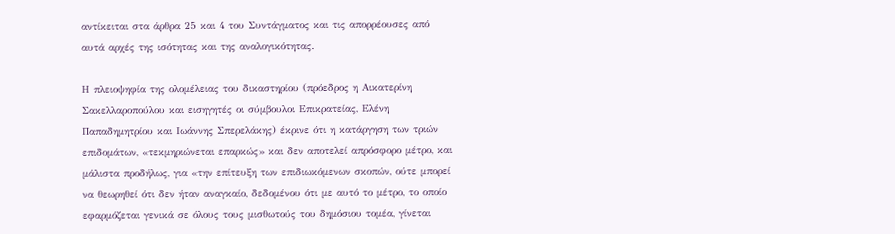αντίκειται στα άρθρα 25 και 4 του Συντάγματος και τις απορρέουσες από αυτά αρχές της ισότητας και της αναλογικότητας.

Η πλειοψηφία της ολομέλειας του δικαστηρίου (πρόεδρος η Αικατερίνη Σακελλαροπούλου και εισηγητές οι σύμβουλοι Επικρατείας, Ελένη Παπαδημητρίου και Ιωάννης Σπερελάκης) έκρινε ότι η κατάργηση των τριών επιδομάτων, «τεκμηριώνεται επαρκώς» και δεν αποτελεί απρόσφορο μέτρο, και μάλιστα προδήλως, για «την επίτευξη των επιδιωκόμενων σκοπών, ούτε μπορεί να θεωρηθεί ότι δεν ήταν αναγκαίο, δεδομένου ότι με αυτό το μέτρο, το οποίο εφαρμόζεται γενικά σε όλους τους μισθωτούς του δημόσιου τομέα, γίνεται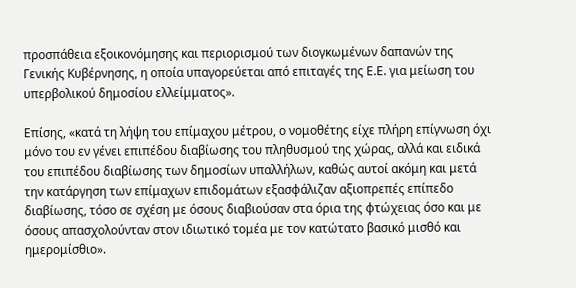προσπάθεια εξοικονόμησης και περιορισμού των διογκωμένων δαπανών της Γενικής Κυβέρνησης, η οποία υπαγορεύεται από επιταγές της Ε.Ε. για μείωση του υπερβολικού δημοσίου ελλείμματος».

Επίσης, «κατά τη λήψη του επίμαχου μέτρου, ο νομοθέτης είχε πλήρη επίγνωση όχι μόνο του εν γένει επιπέδου διαβίωσης του πληθυσμού της χώρας, αλλά και ειδικά του επιπέδου διαβίωσης των δημοσίων υπαλλήλων, καθώς αυτοί ακόμη και μετά την κατάργηση των επίμαχων επιδομάτων εξασφάλιζαν αξιοπρεπές επίπεδο διαβίωσης, τόσο σε σχέση με όσους διαβιούσαν στα όρια της φτώχειας όσο και με όσους απασχολούνταν στον ιδιωτικό τομέα με τον κατώτατο βασικό μισθό και ημερομίσθιο».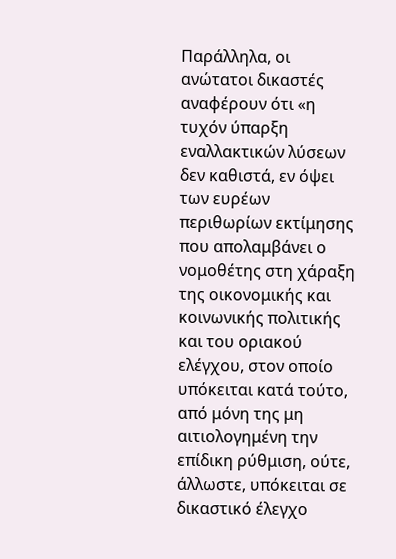Παράλληλα, οι ανώτατοι δικαστές αναφέρουν ότι «η τυχόν ύπαρξη εναλλακτικών λύσεων δεν καθιστά, εν όψει των ευρέων περιθωρίων εκτίμησης που απολαμβάνει ο νομοθέτης στη χάραξη της οικονομικής και κοινωνικής πολιτικής και του οριακού ελέγχου, στον οποίο υπόκειται κατά τούτο, από μόνη της μη αιτιολογημένη την επίδικη ρύθμιση, ούτε, άλλωστε, υπόκειται σε δικαστικό έλεγχο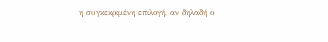η συγκεκριμένη επιλογή, αν δηλαδή ο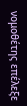νομοθέτης επέλεξε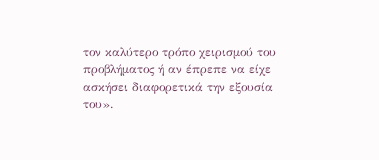τον καλύτερο τρόπο χειρισμού του προβλήματος ή αν έπρεπε να είχε ασκήσει διαφορετικά την εξουσία του».